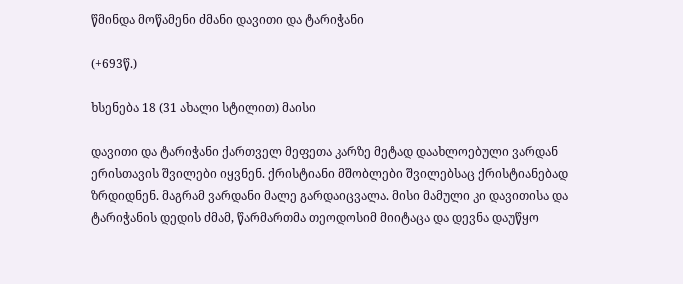წმინდა მოწამენი ძმანი დავითი და ტარიჭანი

(+693წ.)

ხსენება 18 (31 ახალი სტილით) მაისი

დავითი და ტარიჭანი ქართველ მეფეთა კარზე მეტად დაახლოებული ვარდან ერისთავის შვილები იყვნენ. ქრისტიანი მშობლები შვილებსაც ქრისტიანებად ზრდიდნენ. მაგრამ ვარდანი მალე გარდაიცვალა. მისი მამული კი დავითისა და ტარიჭანის დედის ძმამ, წარმართმა თეოდოსიმ მიიტაცა და დევნა დაუწყო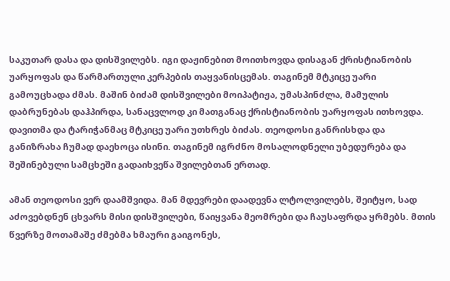საკუთარ დასა და დისშვილებს. იგი დაჟინებით მოითხოვდა დისაგან ქრისტიანობის უარყოფას და წარმართული კერპების თაყვანისცემას. თაგინემ მტკიცე უარი გამოუცხადა ძმას. მაშინ ბიძამ დისშვილები მოიპატიჟა, უმასპინძლა, მამულის დაბრუნებას დაჰპირდა, სანაცვლოდ კი მათგანაც ქრისტიანობის უარყოფას ითხოვდა. დავითმა და ტარიჭანმაც მტკიცე უარი უთხრეს ბიძას. თეოდოსი განრისხდა და განიზრახა ჩუმად დაეხოცა ისინი. თაგინემ იგრძნო მოსალოდნელი უბედურება და შეშინებული სამცხეში გადაიხვეწა შვილებთან ერთად.

ამან თეოდოსი ვერ დაამშვიდა. მან მდევრები დაადევნა ლტოლვილებს, შეიტყო, სად აძოვებდნენ ცხვარს მისი დისშვილები, წაიყვანა მეომრები და ჩაუსაფრდა ყრმებს. მთის წვერზე მოთამაშე ძმებმა ხმაური გაიგონეს,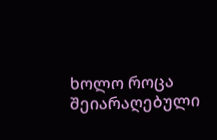ხოლო როცა შეიარაღებული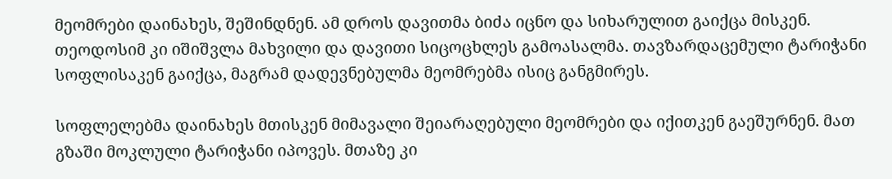მეომრები დაინახეს, შეშინდნენ. ამ დროს დავითმა ბიძა იცნო და სიხარულით გაიქცა მისკენ. თეოდოსიმ კი იშიშვლა მახვილი და დავითი სიცოცხლეს გამოასალმა. თავზარდაცემული ტარიჭანი სოფლისაკენ გაიქცა, მაგრამ დადევნებულმა მეომრებმა ისიც განგმირეს.

სოფლელებმა დაინახეს მთისკენ მიმავალი შეიარაღებული მეომრები და იქითკენ გაეშურნენ. მათ გზაში მოკლული ტარიჭანი იპოვეს. მთაზე კი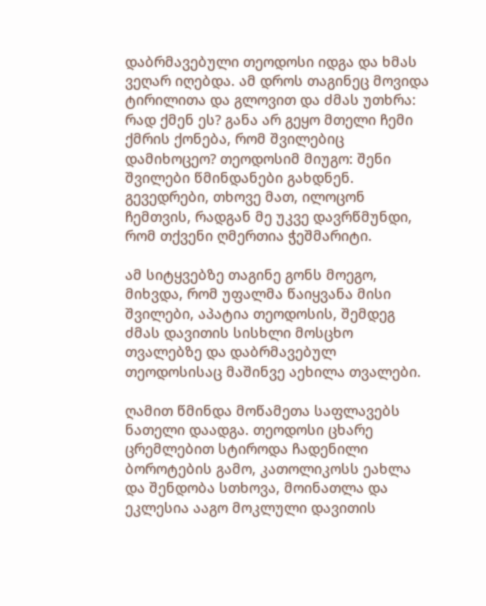დაბრმავებული თეოდოსი იდგა და ხმას ვეღარ იღებდა. ამ დროს თაგინეც მოვიდა ტირილითა და გლოვით და ძმას უთხრა: რად ქმენ ეს? განა არ გეყო მთელი ჩემი ქმრის ქონება, რომ შვილებიც დამიხოცეო? თეოდოსიმ მიუგო: შენი შვილები წმინდანები გახდნენ. გევედრები, თხოვე მათ, ილოცონ ჩემთვის, რადგან მე უკვე დავრწმუნდი, რომ თქვენი ღმერთია ჭეშმარიტი.

ამ სიტყვებზე თაგინე გონს მოეგო, მიხვდა, რომ უფალმა წაიყვანა მისი შვილები, აპატია თეოდოსის, შემდეგ ძმას დავითის სისხლი მოსცხო თვალებზე და დაბრმავებულ თეოდოსისაც მაშინვე აეხილა თვალები.

ღამით წმინდა მოწამეთა საფლავებს ნათელი დაადგა. თეოდოსი ცხარე ცრემლებით სტიროდა ჩადენილი ბოროტების გამო, კათოლიკოსს ეახლა და შენდობა სთხოვა, მოინათლა და ეკლესია ააგო მოკლული დავითის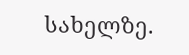სახელზე.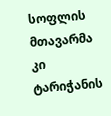სოფლის მთავარმა კი ტარიჭანის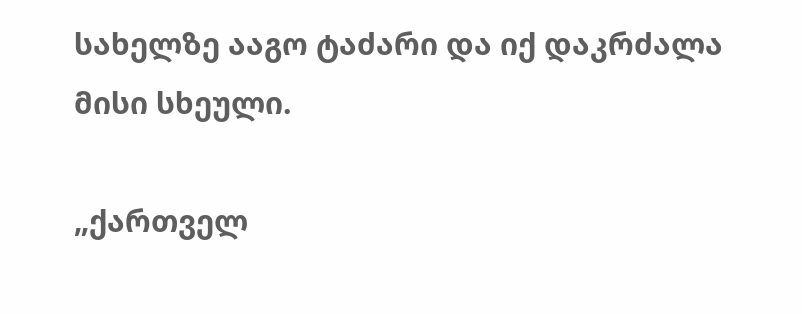სახელზე ააგო ტაძარი და იქ დაკრძალა მისი სხეული.

„ქართველ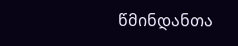წმინდანთა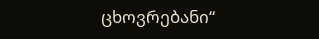ცხოვრებანი“